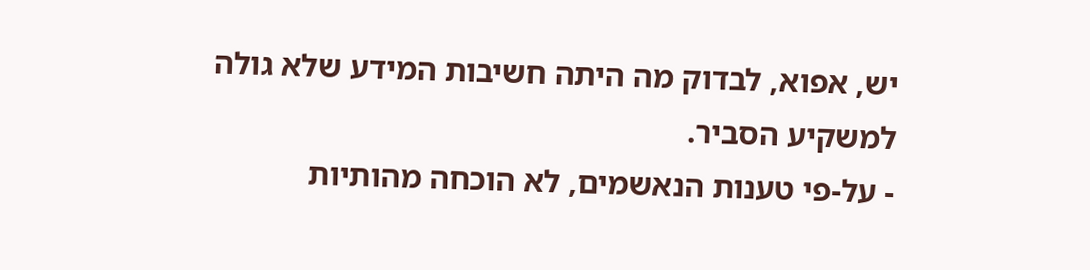יש, אפוא, לבדוק מה היתה חשיבות המידע שלא גולה למשקיע הסביר.
- על-פי טענות הנאשמים, לא הוכחה מהותיות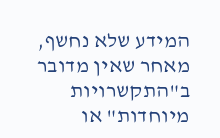המידע שלא נחשף, מאחר שאין מדובר ב"התקשרויות מיוחדות" או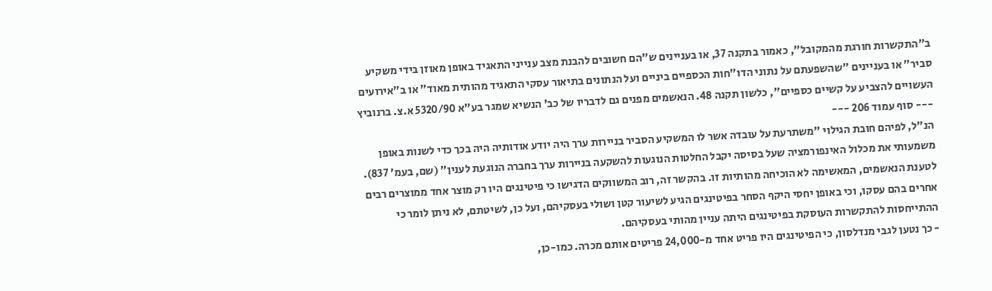ב"התקשרות חורגת מהמקובל", כאמור בתקנה 37, או בעניינים ש"הם חשובים להבנת מצב ענייני התאגיד באופן מאוזן בידי משקיע סביר" או בעניינים "שהשפעתם על נתוני הדו"חות הכספיים ביניים ועל הנתונים בתיאור עסקי התאגיד מהותית מאוד" או ב"אירועים העשויים להצביע על קשיים כספיים", כלשון תקנה 48. הנאשמים מפנים גם לדבריו של כב' הנשיא שמגר בע"א 5320/90 א.צ. ברנוביץ
--- סוף עמוד 206 ---
הנ"ל, לפיהם חובת הגילוי "משתרעת על עובדה אשר לו המשקיע הסביר בניירות ערך היה יודע אודותיה היה בכך כדי לשנות באופן משמעותי את מכלול האינפורמציה שעל בסיסה יקבל החלטות הנוגעות להשקעה בניירות ערך בחברה הנוגעת לענין" (שם, בעמ' 837). לטענת הנאשמים, המאשימה לא הוכיחה מהותיות זו. בהקשר זה, רוב המשווקים הדגישו כי פיטינגים היו רק מוצר אחד ממוצרים רבים אחרים בהם עסקו, וכי באופן יחסי היקף הסחר בפיטינגים הגיע לשיעור קטן ושולי בעסקיהם, ועל כן, לשיטתם, לא ניתן לומר כי ההתייחסות להתקשרות העוסקת בפיטינגים היתה עניין מהותי בעסקיהם.
- כך נטען לגבי מנדלסון, כי הפיטינגים היו פריט אחד מ-24,000 פריטים אותם מכרה. כמו-כן,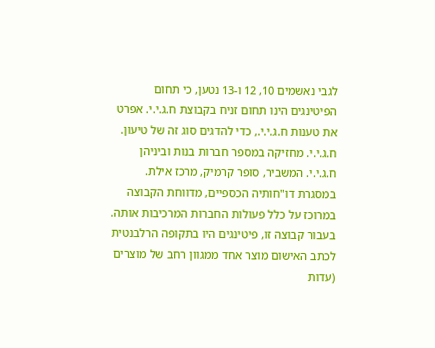לגבי נאשמים 10, 12 ו-13 נטען, כי תחום הפיטינגים הינו תחום זניח בקבוצת ח.ג.י.י. אפרט את טענות ח.ג.י.י., כדי להדגים סוג זה של טיעון. ח.ג.י.י. מחזיקה במספר חברות בנות וביניהן ח.ג.י.י. המשביר, סופר קרמיק, מרכז אילת. במסגרת דו"חותיה הכספיים, מדווחת הקבוצה במרוכז על כלל פעולות החברות המרכיבות אותה. בעבור קבוצה זו, פיטינגים היו בתקופה הרלבנטית לכתב האישום מוצר אחד ממגוון רחב של מוצרים (עדות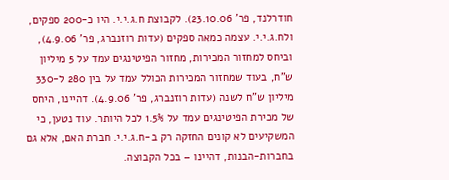חודרלנד, פר' 23.10.06). לקבוצת ח.ג.י.י. היו כ-200 ספקים, ולח.ג.י.י. עצמה כמאה ספקים (עדות רוזנברג, פר' 4.9.06), וביחס למחזור המכירות, מחזור הפיטינגים עמד על 5 מיליון ש"ח, בעוד שמחזור המכירות הכולל עמד על בין 280 ל-330 מיליון ש"ח לשנה (עדות רוזנברג, פר' 4.9.06). דהיינו, היחס של מכירת הפיטינגים עמד על 1.5% לכל היותר. עוד נטען, כי המשקיעים לא קונים החזקה רק ב-ח.ג.י.י. חברת האם, אלא גם בחברות-הבנות, דהיינו – בכל הקבוצה.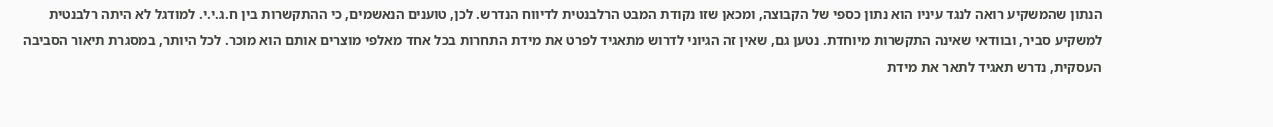הנתון שהמשקיע רואה לנגד עיניו הוא נתון כספי של הקבוצה, ומכאן שזו נקודת המבט הרלבנטית לדיווח הנדרש. לכן, טוענים הנאשמים, כי ההתקשרות בין ח.ג.י.י. למודגל לא היתה רלבנטית למשקיע סביר, ובוודאי שאינה התקשרות מיוחדת. נטען גם, שאין זה הגיוני לדרוש מתאגיד לפרט את מידת התחרות בכל אחד מאלפי מוצרים אותם הוא מוכר. לכל היותר, במסגרת תיאור הסביבה העסקית, נדרש תאגיד לתאר את מידת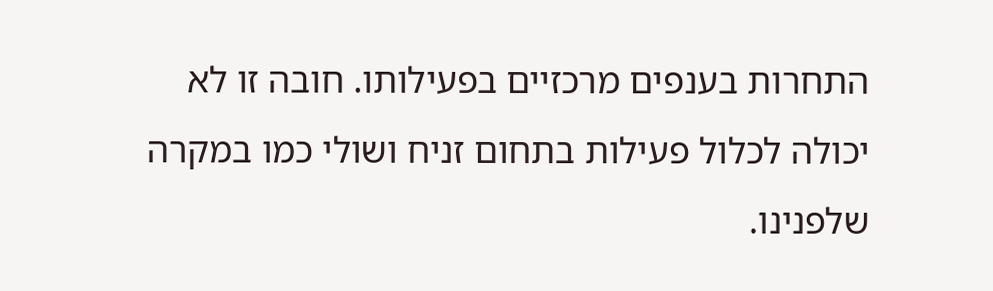התחרות בענפים מרכזיים בפעילותו. חובה זו לא יכולה לכלול פעילות בתחום זניח ושולי כמו במקרה שלפנינו.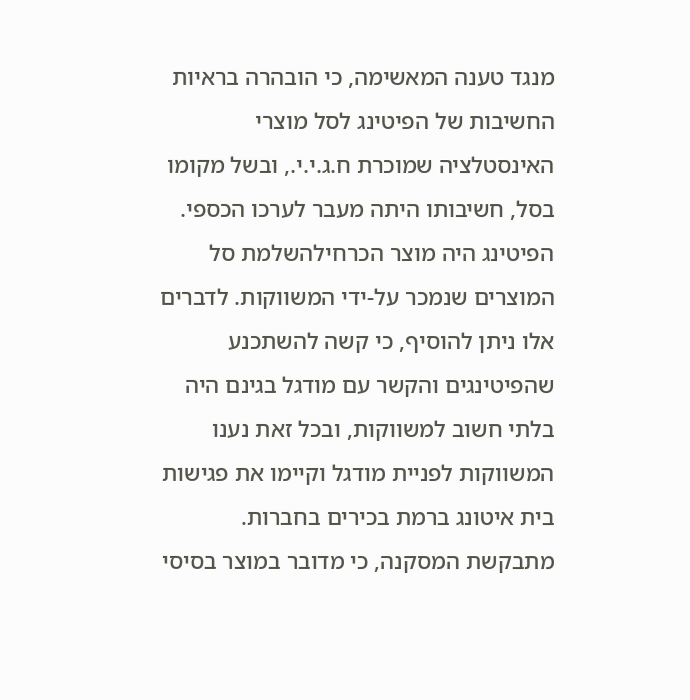מנגד טענה המאשימה, כי הובהרה בראיות החשיבות של הפיטינג לסל מוצרי האינסטלציה שמוכרת ח.ג.י.י., ובשל מקומו בסל, חשיבותו היתה מעבר לערכו הכספי. הפיטינג היה מוצר הכרחילהשלמת סל המוצרים שנמכר על-ידי המשווקות. לדברים אלו ניתן להוסיף, כי קשה להשתכנע שהפיטינגים והקשר עם מודגל בגינם היה בלתי חשוב למשווקות, ובכל זאת נענו המשווקות לפניית מודגל וקיימו את פגישות בית איטונג ברמת בכירים בחברות. מתבקשת המסקנה, כי מדובר במוצר בסיסי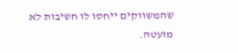שהמשווקים ייחסו לו חשיבות לא מועטה.